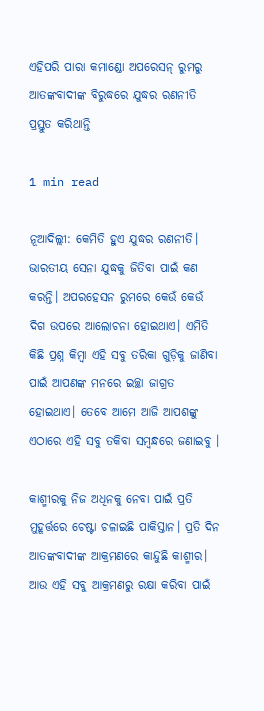ଏହିପରି ପାରା କମାଣ୍ଡୋ ଅପରେସନ୍ ରୁମରୁ ଆତଙ୍କବାଦୀଙ୍କ ବିରୁଦ୍ଧରେ ଯୁଦ୍ଧର ରଣନୀତି ପ୍ରସ୍ତୁତ କରିଥାନ୍ତି

1 min read

ନୂଆଦିଲ୍ଲୀ: କେମିତି ହୁଏ ଯୁଦ୍ଧର ରଣନୀତି। ଭାରତୀୟ ସେନା ଯୁଦ୍ଧକୁ ଜିତିବା ପାଇଁ କଣ କରନ୍ତି। ଅପରହେସନ ରୁମରେ କେଉଁ କେଉଁ ଦିଗ ଉପରେ ଆଲୋଚନା ହୋଇଥାଏ। ଏମିତି କିଛି ପ୍ରଶ୍ନ କିମ୍ବା ଏହି ସବୁ ତରିକା ଗୁଡ଼ିକୁ ଜାଣିବା ପାଇଁ ଆପଣଙ୍କ ମନରେ ଇଚ୍ଛା ଜାଗ୍ରତ ହୋଇଥାଏ। ତେବେ ଆମେ ଆଜି ଆପଶଙ୍କୁ ଏଠାରେ ଏହି ସବୁ ତକିବା ସମ୍ବନ୍ଧରେ ଜଣାଇବୁ ।

କାଶ୍ମୀରକୁ ନିଜ ଅଧିନକୁ ନେବା ପାଇଁ ପ୍ରତି ମୁହୂର୍ତ୍ତରେ ଚେଷ୍ଟା ଚଳାଇଛି ପାକିସ୍ତାନ। ପ୍ରତି ଦିନ ଆତଙ୍କବାଦୀଙ୍କ ଆକ୍ରମଣରେ କାନ୍ଦୁଛି କାଶ୍ମୀର। ଆଉ ଏହି ସବୁ ଆକ୍ରମଣରୁ ରକ୍ଷା କରିବା ପାଇଁ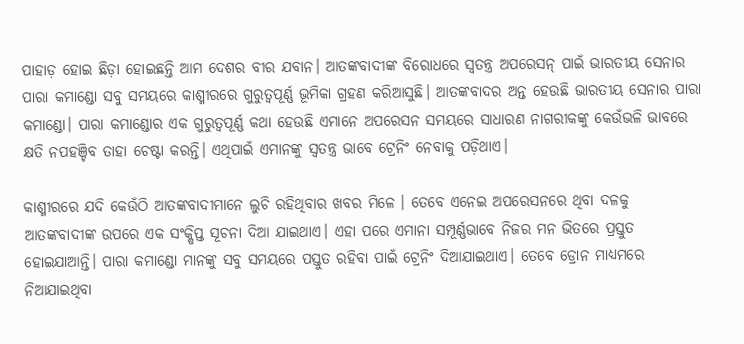ପାହାଡ଼ ହୋଇ ଛିଡ଼ା ହୋଇଛନ୍ତି ଆମ ଦେଶର ବୀର ଯବାନ। ଆତଙ୍କବାଦୀଙ୍କ ବିରୋଧରେ ସ୍ୱତନ୍ତ୍ର ଅପରେସନ୍ ପାଇଁ ଭାରତୀୟ ସେନାର ପାରା କମାଣ୍ଡୋ ସବୁ ସମୟରେ କାଶ୍ମୀରରେ ଗୁରୁତ୍ୱପୂର୍ଣ୍ଣ ଭୂମିକା ଗ୍ରହଣ କରିଆସୁଛି। ଆତଙ୍କବାଦର ଅନ୍ତ ହେଉଛି ଭାରତୀୟ ସେନାର ପାରା କମାଣ୍ଡୋ। ପାରା କମାଣ୍ଡୋର ଏକ ଗୁରୁତ୍ୱପୂର୍ଣ୍ଣ କଥା ହେଉଛି ଏମାନେ ଅପରେସନ ସମୟରେ ସାଧାରଣ ନାଗରୀକଙ୍କୁ କେଉଁଭଳି ଭାବରେ କ୍ଷତି ନପହଞ୍ଚିବ ତାହା ଚେଷ୍ଟା କରନ୍ତି। ଏଥିପାଇଁ ଏମାନଙ୍କୁ ସ୍ୱତନ୍ତ୍ର ଭାବେ ଟ୍ରେନିଂ ନେବାକୁ ପଡ଼ିଥାଏ।

କାଶ୍ମୀରରେ ଯଦି କେଉଁଠି ଆତଙ୍କବାଦୀମାନେ ଲୁଚି ରହିଥିବାର ଖବର ମିଳେ । ତେବେ ଏନେଇ ଅପରେସନରେ ଥିବା ଦଳକୁ ଆତଙ୍କବାଦୀଙ୍କ ଉପରେ ଏକ ସଂକ୍ଷିପ୍ତ ସୂଚନା ଦିଆ ଯାଇଥାଏ। ଏହା ପରେ ଏମାନା ସମ୍ପୂର୍ଣ୍ଣଭାବେ ନିଜର ମନ ଭିତରେ ପ୍ରସ୍ତୁତ ହୋଇଯାଆନ୍ତି। ପାରା କମାଣ୍ଡୋ ମାନଙ୍କୁ ସବୁ ସମୟରେ ପସ୍ତୁତ ରହିବା ପାଇଁ ଟ୍ରେନିଂ ଦିଆଯାଇଥାଏ। ତେବେ ଡ୍ରୋନ ମାଧ୍ୟମରେ ନିଆଯାଇଥିବା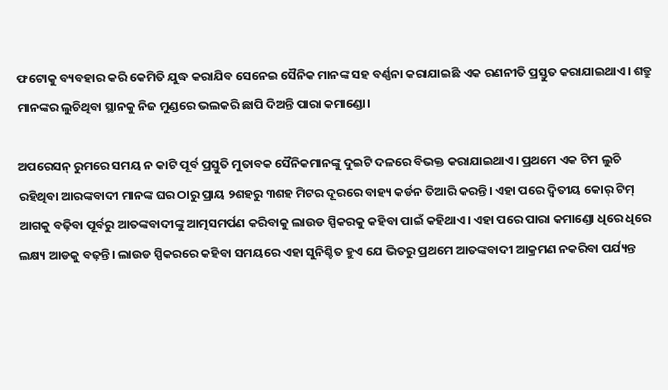ଫଟୋକୁ ବ୍ୟବହାର କରି କେମିତି ଯୁଦ୍ଧ କରାଯିବ ସେନେଇ ସୈନିକ ମାନଙ୍କ ସହ ବର୍ଣ୍ଣନା କରାଯାଇଛି ଏକ ରଣନୀତି ପ୍ରସ୍ତୁତ କରାଯାଇଥାଏ। ଶତ୍ରୁ ମାନଙ୍କର ଲୁଚିଥିବା ସ୍ଥାନକୁ ନିଜ ମୁଣ୍ଡରେ ଭଲକରି ଛାପି ଦିଅନ୍ତି ପାରା କମାଣ୍ଡୋ।

ଅପରେସନ୍ ରୁମରେ ସମୟ ନ କାଟି ପୂର୍ବ ପ୍ରସ୍ତୁତି ମୁତାବକ ସୈନିକମାନଙ୍କୁ ଦୁଇଟି ଦଳରେ ବିଭକ୍ତ କରାଯାଇଥାଏ। ପ୍ରଥମେ ଏକ ଟିମ ଲୁଚି ରହିଥିବା ଆରଙ୍କବାଦୀ ମାନଙ୍କ ଘର ଠାରୁ ପ୍ରାୟ ୨ଶହରୁ ୩ଶହ ମିଟର ଦୂରରେ ବାହ୍ୟ କର୍ଡନ ତିଆରି କରନ୍ତି। ଏହା ପରେ ଦ୍ୱିତୀୟ କୋର୍ ଟିମ୍ ଆଗକୁ ବଢ଼ିବା ପୂର୍ବରୁ ଆତଙ୍କବାଦୀଙ୍କୁ ଆତ୍ମସମର୍ପଣ କରିବାକୁ ଲାଉଡ ସ୍ପିକରକୁ କହିବା ପାଇଁ କହିଥାଏ। ଏହା ପରେ ପାରା କମାଣ୍ଡୋ ଧିରେ ଧିରେ ଲକ୍ଷ୍ୟ ଆଡକୁ ବଢ଼ନ୍ତି। ଲାଉଡ ସ୍ପିକରରେ କହିବା ସମୟରେ ଏହା ସୁନିଶ୍ଚିତ ହୁଏ ଯେ ଭିତରୁ ପ୍ରଥମେ ଆତଙ୍କବାଦୀ ଆକ୍ରମଣ ନକରିବା ପର୍ଯ୍ୟନ୍ତ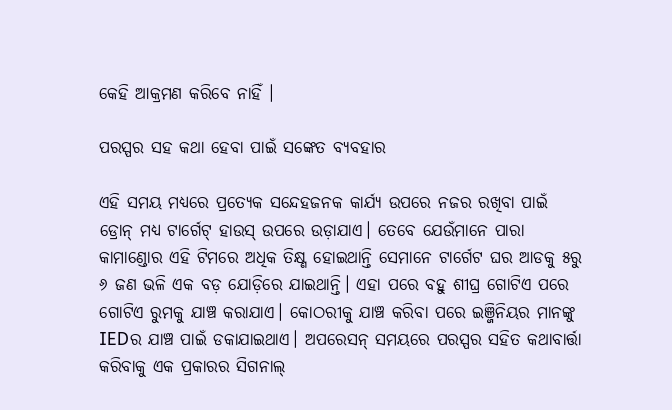କେହି ଆକ୍ରମଣ କରିବେ ନାହିଁ ।

ପରସ୍ପର ସହ କଥା ହେବା ପାଇଁ ସଙ୍କେତ ବ୍ୟବହାର

ଏହି ସମୟ ମଧ୍ୟରେ ପ୍ରତ୍ୟେକ ସନ୍ଦେହଜନକ କାର୍ଯ୍ୟ ଉପରେ ନଜର ରଖିବା ପାଇଁ ଡ୍ରୋନ୍ ମଧ୍ୟ ଟାର୍ଗେଟ୍ ହାଉସ୍ ଉପରେ ଉଡ଼ାଯାଏ। ତେବେ ଯେଉଁମାନେ ପାରା କାମାଣ୍ଡୋର ଏହି ଟିମରେ ଅଧିକ ତିକ୍ଷ୍ଣ ହୋଇଥାନ୍ତି ସେମାନେ ଟାର୍ଗେଟ ଘର ଆଡକୁ ୫ରୁ ୬ ଜଣ ଭଳି ଏକ ବଡ଼ ଯୋଡ଼ିରେ ଯାଇଥାନ୍ତି। ଏହା ପରେ ବହୁ ଶୀଘ୍ର ଗୋଟିଏ ପରେ ଗୋଟିଏ ରୁମକୁ ଯାଞ୍ଚ କରାଯାଏ। କୋଠରୀକୁ ଯାଞ୍ଚ କରିବା ପରେ ଇଞ୍ଜିନିୟର ମାନଙ୍କୁ IEDର ଯାଞ୍ଚ ପାଇଁ ଡକାଯାଇଥାଏ। ଅପରେସନ୍ ସମୟରେ ପରସ୍ପର ସହିତ କଥାବାର୍ତ୍ତା କରିବାକୁ ଏକ ପ୍ରକାରର ସିଗନାଲ୍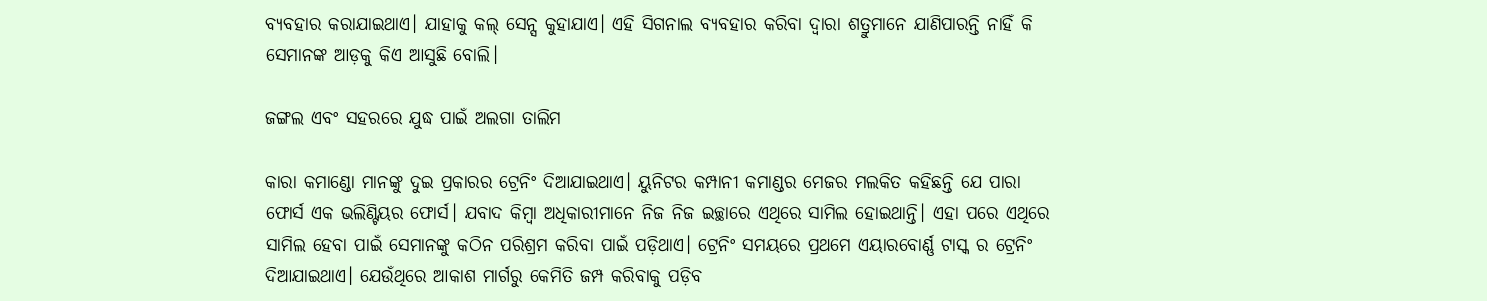ବ୍ୟବହାର କରାଯାଇଥାଏ। ଯାହାକୁ କଲ୍ ସେନ୍ସ କୁହାଯାଏ। ଏହି ସିଗନାଲ ବ୍ୟବହାର କରିବା ଦ୍ୱାରା ଶତ୍ରୁମାନେ ଯାଣିପାରନ୍ତି ନାହିଁ କି ସେମାନଙ୍କ ଆଡ଼କୁ କିଏ ଆସୁଛି ବୋଲି।

ଜଙ୍ଗଲ ଏବଂ ସହରରେ ଯୁଦ୍ଧ ପାଇଁ ଅଲଗା ତାଲିମ

କାରା କମାଣ୍ଡୋ ମାନଙ୍କୁ ଦୁଇ ପ୍ରକାରର ଟ୍ରେନିଂ ଦିଆଯାଇଥାଏ। ୟୁନିଟର କମ୍ପାନୀ କମାଣ୍ଡର ମେଜର ମଲକିତ କହିଛନ୍ତି ଯେ ପାରା ଫୋର୍ସ ଏକ ଭଲିଣ୍ଟିୟର ଫୋର୍ସ। ଯବାଦ କିମ୍ବା ଅଧିକାରୀମାନେ ନିଜ ନିଜ ଇଚ୍ଛାରେ ଏଥିରେ ସାମିଲ ହୋଇଥାନ୍ତି। ଏହା ପରେ ଏଥିରେ ସାମିଲ ହେବା ପାଇଁ ସେମାନଙ୍କୁ କଠିନ ପରିଶ୍ରମ କରିବା ପାଇଁ ପଡ଼ିଥାଏ। ଟ୍ରେନିଂ ସମୟରେ ପ୍ରଥମେ ଏୟାରବୋର୍ଣ୍ଣ ଟାସ୍କ ର ଟ୍ରେନିଂ ଦିଆଯାଇଥାଏ। ଯେଉଁଥିରେ ଆକାଶ ମାର୍ଗରୁ କେମିତି ଜମ୍ପ କରିବାକୁ ପଡ଼ିବ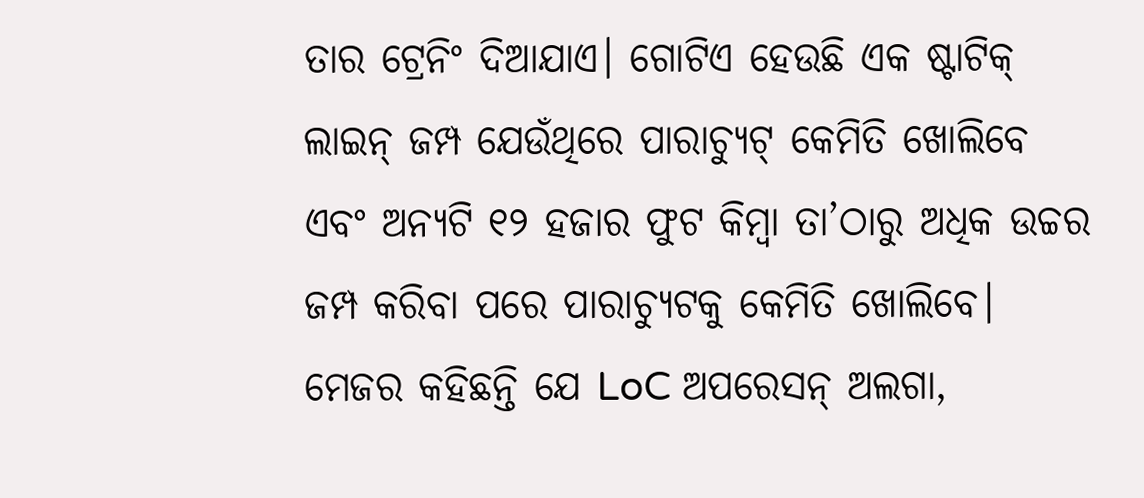ତାର ଟ୍ରେନିଂ ଦିଆଯାଏ। ଗୋଟିଏ ହେଉଛି ଏକ ଷ୍ଟାଟିକ୍ ଲାଇନ୍ ଜମ୍ପ ଯେଉଁଥିରେ ପାରାଚ୍ୟୁଟ୍ କେମିତି ଖୋଲିବେ ଏବଂ ଅନ୍ୟଟି ୧୨ ହଜାର ଫୁଟ କିମ୍ବା ତା’ଠାରୁ ଅଧିକ ଉଚ୍ଚର ଜମ୍ପ କରିବା ପରେ ପାରାଚ୍ୟୁଟକୁ କେମିତି ଖୋଲିବେ। ମେଜର କହିଛନ୍ତି ଯେ LoC ଅପରେସନ୍ ଅଲଗା,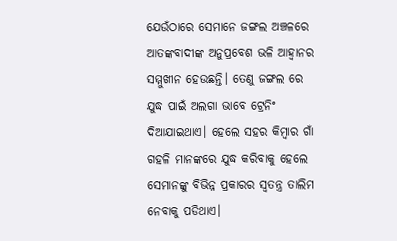ଯେଉଁଠାରେ ସେମାନେ ଜଙ୍ଗଲ ଅଞ୍ଚଳରେ ଆତଙ୍କବାଦୀଙ୍କ ଅନୁପ୍ରବେଶ ଭଳି ଆହ୍ୱାନର ସମ୍ମୁଖୀନ ହେଉଛନ୍ତି। ତେଣୁ ଜଙ୍ଗଲ ରେ ଯୁଦ୍ଧ ପାଇଁ ଅଲଗା ଭାବେ ଟ୍ରେନିଂ ଦିଆଯାଇଥାଏ। ହେଲେ ସହର କିମ୍ବାର ଗାଁ ଗହଳି ମାନଙ୍କରେ ଯୁଦ୍ଧ କରିବାକୁ ହେଲେ ସେମାନଙ୍କୁ ବିଭିନ୍ନ ପ୍ରକାରର ସ୍ୱତନ୍ତ୍ର ତାଲିମ ନେବାକୁ ପଡିଥାଏ।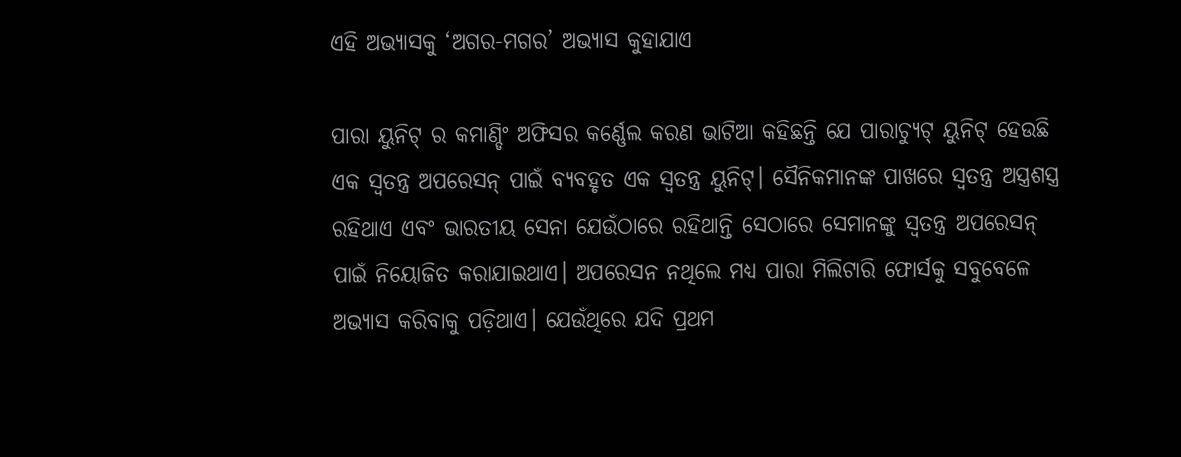ଏହି ଅଭ୍ୟାସକୁ ‘ଅଗର-ମଗର’ ଅଭ୍ୟାସ କୁହାଯାଏ

ପାରା ୟୁନିଟ୍ ର କମାଣ୍ଡିଂ ଅଫିସର କର୍ଣ୍ଣେଲ କରଣ ଭାଟିଆ କହିଛନ୍ତି ଯେ ପାରାଚ୍ୟୁଟ୍ ୟୁନିଟ୍ ହେଉଛି ଏକ ସ୍ୱତନ୍ତ୍ର ଅପରେସନ୍ ପାଇଁ ବ୍ୟବହୃତ ଏକ ସ୍ୱତନ୍ତ୍ର ୟୁନିଟ୍। ସୈନିକମାନଙ୍କ ପାଖରେ ସ୍ୱତନ୍ତ୍ର ଅସ୍ତ୍ରଶସ୍ତ୍ର ରହିଥାଏ ଏବଂ ଭାରତୀୟ ସେନା ଯେଉଁଠାରେ ରହିଥାନ୍ତି ସେଠାରେ ସେମାନଙ୍କୁ ସ୍ୱତନ୍ତ୍ର ଅପରେସନ୍ ପାଇଁ ନିୟୋଜିତ କରାଯାଇଥାଏ। ଅପରେସନ ନଥିଲେ ମଧ୍ୟ ପାରା ମିଲିଟାରି ଫୋର୍ସକୁ ସବୁବେଳେ ଅଭ୍ୟାସ କରିବାକୁ ପଡ଼ିଥାଏ। ଯେଉଁଥିରେ ଯଦି ପ୍ରଥମ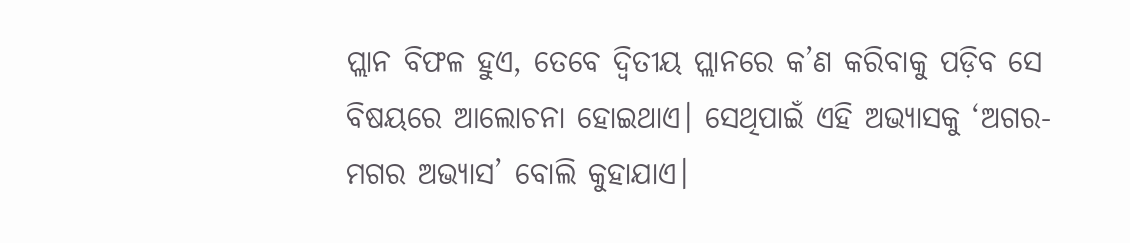ପ୍ଲାନ ବିଫଳ ହୁଏ, ତେବେ ଦ୍ୱିତୀୟ ପ୍ଲାନରେ କ’ଣ କରିବାକୁ ପଡ଼ିବ ସେ ବିଷୟରେ ଆଲୋଚନା ହୋଇଥାଏ। ସେଥିପାଇଁ ଏହି ଅଭ୍ୟାସକୁ ‘ଅଗର-ମଗର ଅଭ୍ୟାସ’ ବୋଲି କୁହାଯାଏ।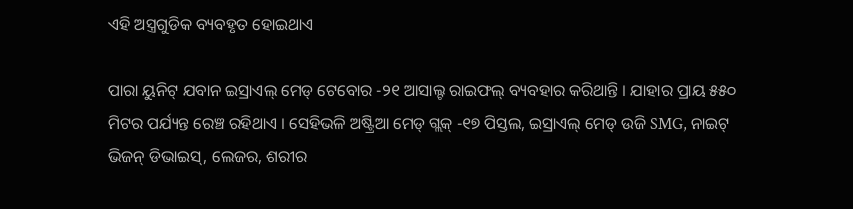ଏହି ଅସ୍ତ୍ରଗୁଡିକ ବ୍ୟବହୃତ ହୋଇଥାଏ

ପାରା ୟୁନିଟ୍ ଯବାନ ଇସ୍ରାଏଲ୍ ମେଡ୍ ଟେବୋର -୨୧ ଆସାଲ୍ଟ ରାଇଫଲ୍ ବ୍ୟବହାର କରିଥାନ୍ତି । ଯାହାର ପ୍ରାୟ ୫୫୦ ମିଟର ପର୍ଯ୍ୟନ୍ତ ରେଞ୍ଚ ରହିଥାଏ । ସେହିଭଳି ଅଷ୍ଟ୍ରିଆ ମେଡ୍ ଗ୍ଲକ୍ -୧୭ ପିସ୍ତଲ, ଇସ୍ରାଏଲ୍ ମେଡ୍ ଉଜି SMG, ନାଇଟ୍ ଭିଜନ୍ ଡିଭାଇସ୍, ଲେଜର, ଶରୀର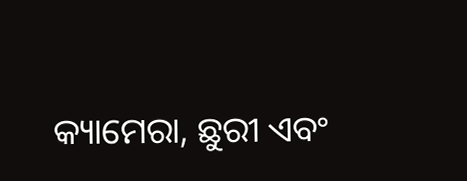କ୍ୟାମେରା, ଛୁରୀ ଏବଂ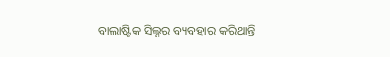ବାଲାଷ୍ଟିକ ସିଲ୍ନର ବ୍ୟବହାର କରିଥାନ୍ତି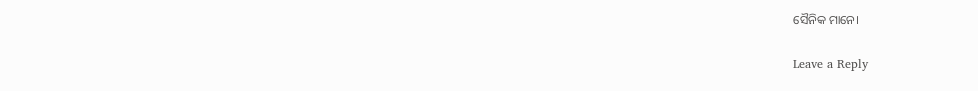ସୈନିକ ମାନେ।

Leave a Reply